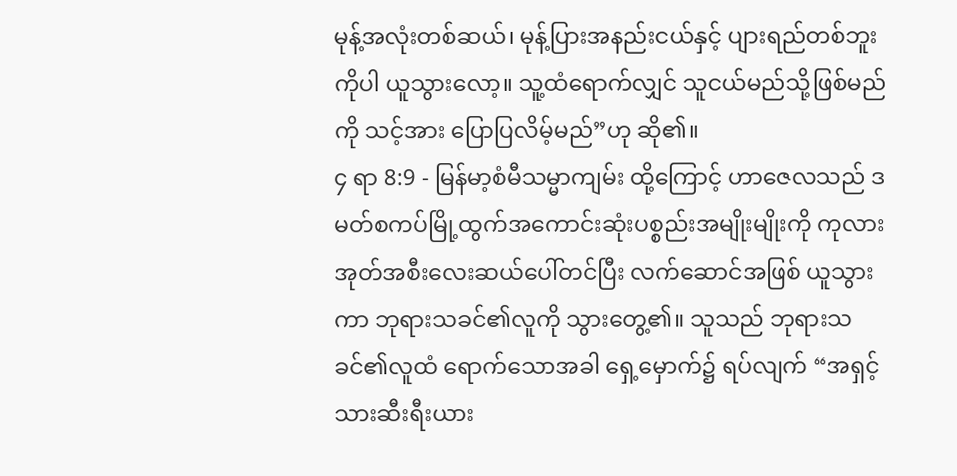မုန့်အလုံးတစ်ဆယ်၊ မုန့်ပြားအနည်းငယ်နှင့် ပျားရည်တစ်ဘူးကိုပါ ယူသွားလော့။ သူ့ထံရောက်လျှင် သူငယ်မည်သို့ဖြစ်မည်ကို သင့်အား ပြောပြလိမ့်မည်”ဟု ဆို၏။
၄ ရာ 8:9 - မြန်မာ့စံမီသမ္မာကျမ်း ထို့ကြောင့် ဟာဇေလသည် ဒမတ်စကပ်မြို့ထွက်အကောင်းဆုံးပစ္စည်းအမျိုးမျိုးကို ကုလားအုတ်အစီးလေးဆယ်ပေါ်တင်ပြီး လက်ဆောင်အဖြစ် ယူသွားကာ ဘုရားသခင်၏လူကို သွားတွေ့၏။ သူသည် ဘုရားသခင်၏လူထံ ရောက်သောအခါ ရှေ့မှောက်၌ ရပ်လျက် “အရှင့်သားဆီးရီးယား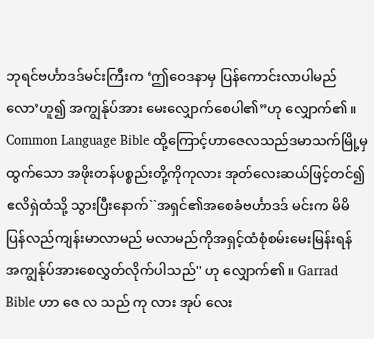ဘုရင်ဗင်္ဟာဒဒ်မင်းကြီးက ‘ဤဝေဒနာမှ ပြန်ကောင်းလာပါမည်လော’ဟူ၍ အကျွန်ုပ်အား မေးလျှောက်စေပါ၏”ဟု လျှောက်၏။ Common Language Bible ထို့ကြောင့်ဟာဇေလသည်ဒမာသက်မြို့မှ ထွက်သော အဖိုးတန်ပစ္စည်းတို့ကိုကုလား အုတ်လေးဆယ်ဖြင့်တင်၍ ဧလိရှဲထံသို့ သွားပြီးနောက်``အရှင်၏အစေခံဗင်္ဟာဒဒ် မင်းက မိမိပြန်လည်ကျန်းမာလာမည် မလာမည်ကိုအရှင့်ထံစုံစမ်းမေးမြန်းရန် အကျွန်ုပ်အားစေလွှတ်လိုက်ပါသည်'' ဟု လျှောက်၏။ Garrad Bible ဟာ ဇေ လ သည် ကု လား အုပ် လေး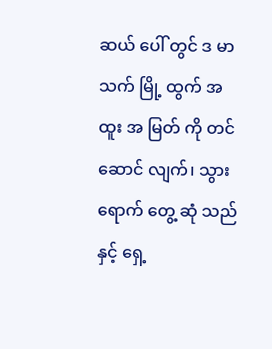ဆယ် ပေါ် တွင် ဒ မာ သက် မြို့ ထွက် အ ထူး အ မြတ် ကို တင် ဆောင် လျက်၊ သွား ရောက် တွေ့ ဆုံ သည် နှင့် ရှေ့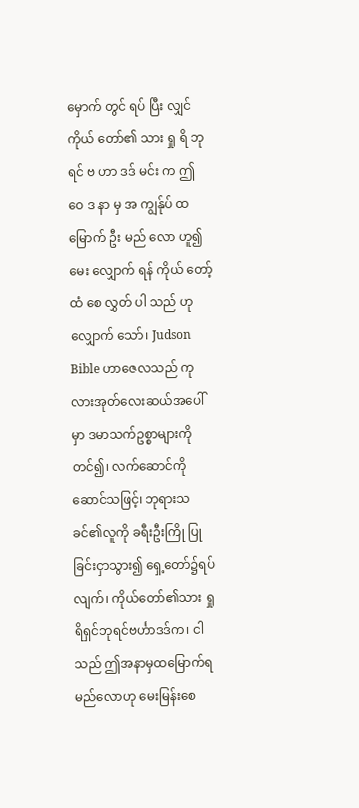မှောက် တွင် ရပ် ပြီး လျှင် ကိုယ် တော်၏ သား ရှု ရိ ဘု ရင် ဗ ဟာ ဒဒ် မင်း က ဤ ဝေ ဒ နာ မှ အ ကျွန်ုပ် ထ မြောက် ဦး မည် လော ဟူ၍ မေး လျှောက် ရန် ကိုယ် တော့် ထံ စေ လွှတ် ပါ သည် ဟု လျှောက် သော်၊ Judson Bible ဟာဇေလသည် ကုလားအုတ်လေးဆယ်အပေါ်မှာ ဒမာသက်ဥစ္စာများကိုတင်၍၊ လက်ဆောင်ကိုဆောင်သဖြင့်၊ ဘုရားသခင်၏လူကို ခရီးဦးကြို ပြုခြင်းငှာသွား၍ ရှေ့တော်၌ရပ်လျက်၊ ကိုယ်တော်၏သား ရှုရိရှင်ဘုရင်ဗင်္ဟာဒဒ်က၊ ငါသည် ဤအနာမှထမြောက်ရမည်လောဟု မေးမြန်းစေ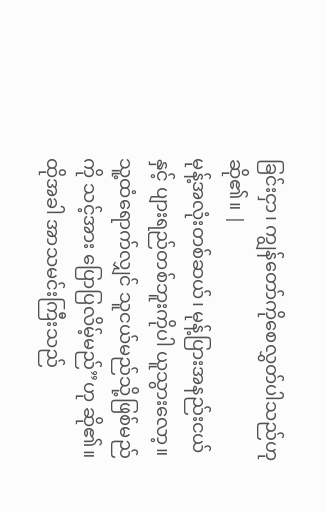ခြင်းငှာ၊ ကျွန်တော်ကိုစေလွှတ်ပါသည်ဟု ဆို၏။ |
မုန့်အလုံးတစ်ဆယ်၊ မုန့်ပြားအနည်းငယ်နှင့် ပျားရည်တစ်ဘူးကိုပါ ယူသွားလော့။ သူ့ထံရောက်လျှင် သူငယ်မည်သို့ဖြစ်မည်ကို သင့်အား ပြောပြလိမ့်မည်”ဟု ဆို၏။
ထိုအခါ အာသမင်းကြီးသည်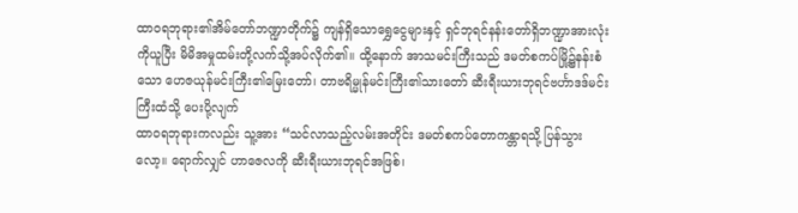ထာဝရဘုရား၏အိမ်တော်ဘဏ္ဍာတိုက်၌ ကျန်ရှိသောရွှေငွေများနှင့် ရှင်ဘုရင်နန်းတော်ရှိဘဏ္ဍာအားလုံးကိုယူပြီး မိမိအမှုထမ်းတို့လက်သို့အပ်လိုက်၏။ ထို့နောက် အာသမင်းကြီးသည် ဒမတ်စကပ်မြို့၌နန်းစံသော ဟေဇယုန်မင်းကြီး၏မြေးတော်၊ တာဗရိမ္မုန်မင်းကြီး၏သားတော် ဆီးရီးယားဘုရင်ဗင်္ဟာဒဒ်မင်းကြီးထံသို့ ပေးပို့လျက်
ထာဝရဘုရားကလည်း သူ့အား “သင်လာသည့်လမ်းအတိုင်း ဒမတ်စကပ်တောကန္တာရသို့ ပြန်သွားလော့။ ရောက်လျှင် ဟာဇေလကို ဆီးရီးယားဘုရင်အဖြစ်၊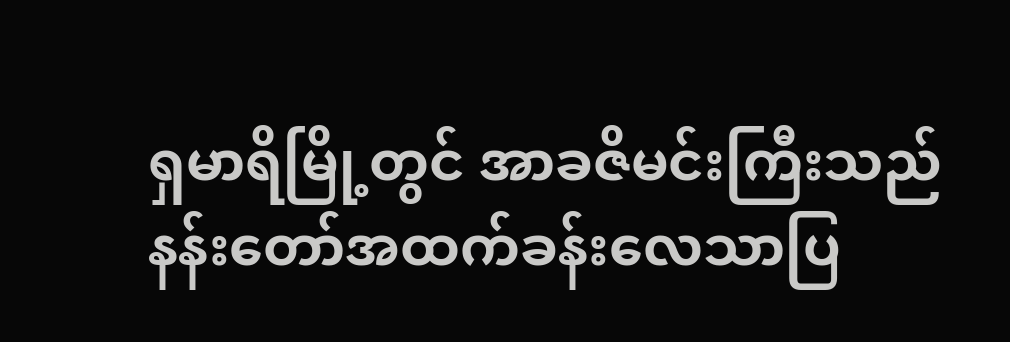ရှမာရိမြို့တွင် အာခဇိမင်းကြီးသည် နန်းတော်အထက်ခန်းလေသာပြ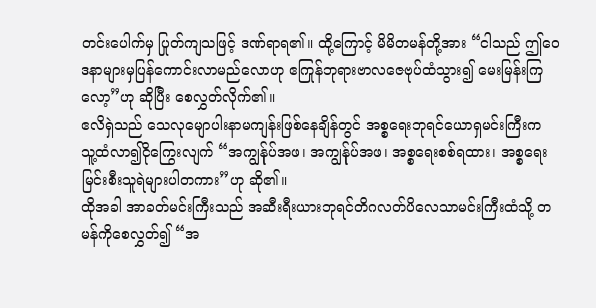တင်းပေါက်မှ ပြုတ်ကျသဖြင့် ဒဏ်ရာရ၏။ ထို့ကြောင့် မိမိတမန်တို့အား “ငါသည် ဤဝေဒနာများမှပြန်ကောင်းလာမည်လောဟု ဧကြုန်ဘုရားဗာလဇေဗုပ်ထံသွား၍ မေးမြန်းကြလော့”ဟု ဆိုပြီး စေလွှတ်လိုက်၏။
ဧလိရှဲသည် သေလုမျောပါးနာမကျန်းဖြစ်နေချိန်တွင် အစ္စရေးဘုရင်ယောရှမင်းကြီးက သူ့ထံလာ၍ငိုကြွေးလျက် “အကျွန်ုပ်အဖ၊ အကျွန်ုပ်အဖ၊ အစ္စရေးစစ်ရထား၊ အစ္စရေးမြင်းစီးသူရဲများပါတကား”ဟု ဆို၏။
ထိုအခါ အာခတ်မင်းကြီးသည် အဆီးရီးယားဘုရင်တိဂလတ်ပိလေသာမင်းကြီးထံသို့ တမန်ကိုစေလွှတ်၍ “အ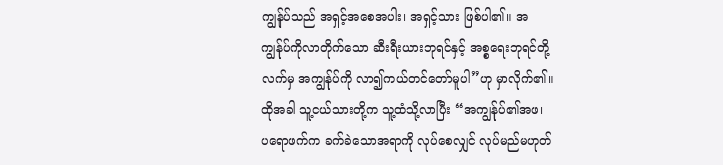ကျွန်ုပ်သည် အရှင့်အစေအပါး၊ အရှင့်သား ဖြစ်ပါ၏။ အကျွန်ုပ်ကိုလာတိုက်သော ဆီးရီးယားဘုရင်နှင့် အစ္စရေးဘုရင်တို့လက်မှ အကျွန်ုပ်ကို လာ၍ကယ်တင်တော်မူပါ”ဟု မှာလိုက်၏။
ထိုအခါ သူ့ငယ်သားတို့က သူ့ထံသို့လာပြီး “အကျွန်ုပ်၏အဖ၊ ပရောဖက်က ခက်ခဲသောအရာကို လုပ်စေလျှင် လုပ်မည်မဟုတ်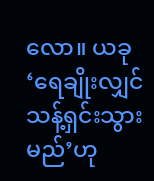လော။ ယခု ‘ရေချိုးလျှင် သန့်ရှင်းသွားမည်’ဟု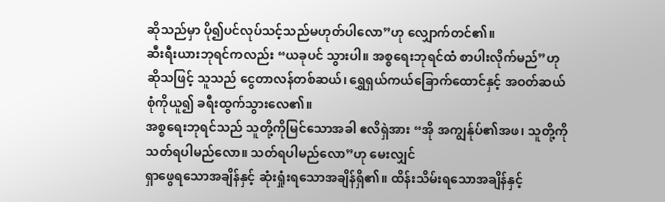ဆိုသည်မှာ ပို၍ပင်လုပ်သင့်သည်မဟုတ်ပါလော”ဟု လျှောက်တင်၏။
ဆီးရီးယားဘုရင်ကလည်း “ယခုပင် သွားပါ။ အစ္စရေးဘုရင်ထံ စာပါးလိုက်မည်”ဟု ဆိုသဖြင့် သူသည် ငွေတာလန်တစ်ဆယ်၊ ရွှေရှယ်ကယ်ခြောက်ထောင်နှင့် အဝတ်ဆယ်စုံကိုယူ၍ ခရီးထွက်သွားလေ၏။
အစ္စရေးဘုရင်သည် သူတို့ကိုမြင်သောအခါ ဧလိရှဲအား “အို အကျွန်ုပ်၏အဖ၊ သူတို့ကို သတ်ရပါမည်လော။ သတ်ရပါမည်လော”ဟု မေးလျှင်
ရှာဖွေရသောအချိန်နှင့် ဆုံးရှုံးရသောအချိန်ရှိ၏။ ထိန်းသိမ်းရသောအချိန်နှင့်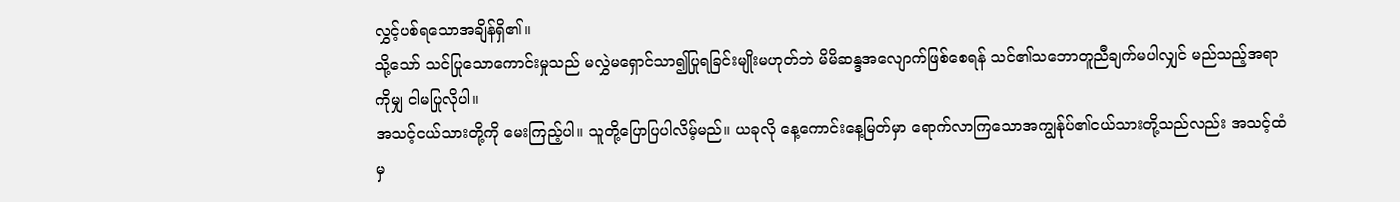လွှင့်ပစ်ရသောအချိန်ရှိ၏။
သို့သော် သင်ပြုသောကောင်းမှုသည် မလွှဲမရှောင်သာ၍ပြုရခြင်းမျိုးမဟုတ်ဘဲ မိမိဆန္ဒအလျောက်ဖြစ်စေရန် သင်၏သဘောတူညီချက်မပါလျှင် မည်သည့်အရာကိုမျှ ငါမပြုလိုပါ။
အသင့်ငယ်သားတို့ကို မေးကြည့်ပါ။ သူတို့ပြောပြပါလိမ့်မည်။ ယခုလို နေ့ကောင်းနေ့မြတ်မှာ ရောက်လာကြသောအကျွန်ုပ်၏ငယ်သားတို့သည်လည်း အသင့်ထံမှ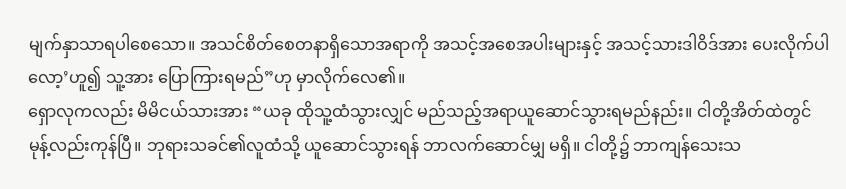မျက်နှာသာရပါစေသော။ အသင်စိတ်စေတနာရှိသောအရာကို အသင့်အစေအပါးများနှင့် အသင့်သားဒါဝိဒ်အား ပေးလိုက်ပါလော့’ဟူ၍ သူ့အား ပြောကြားရမည်”ဟု မှာလိုက်လေ၏။
ရှောလုကလည်း မိမိငယ်သားအား “ယခု ထိုသူ့ထံသွားလျှင် မည်သည့်အရာယူဆောင်သွားရမည်နည်း။ ငါတို့အိတ်ထဲတွင် မုန့်လည်းကုန်ပြီ။ ဘုရားသခင်၏လူထံသို့ ယူဆောင်သွားရန် ဘာလက်ဆောင်မျှ မရှိ။ ငါတို့၌ ဘာကျန်သေးသ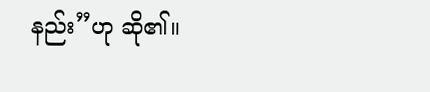နည်း”ဟု ဆို၏။